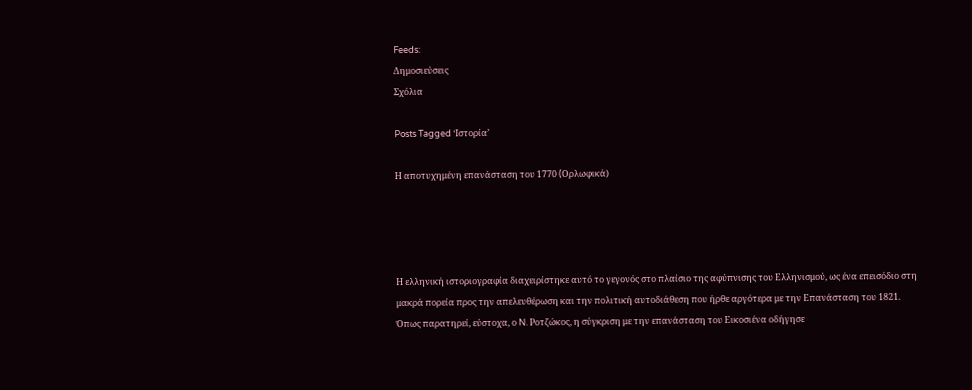Feeds:
Δημοσιεύσεις
Σχόλια

Posts Tagged ‘Ιστορία’

Η αποτυχημένη επανάσταση του 1770 (Oρλωφικά)




Η ελληνική ιστοριογραφία διαχειρίστηκε αυτό το γεγονός στο πλαίσιο της αφύπνισης του Ελληνισμού, ως ένα επεισόδιο στη μακρά πορεία προς την απελευθέρωση και την πολιτική αυτοδιάθεση που ήρθε αργότερα με την Επανάσταση του 1821. Όπως παρατηρεί, εύστοχα, ο N. Pοτζώκος, η σύγκριση με την επανάσταση του Εικοσιένα οδήγησε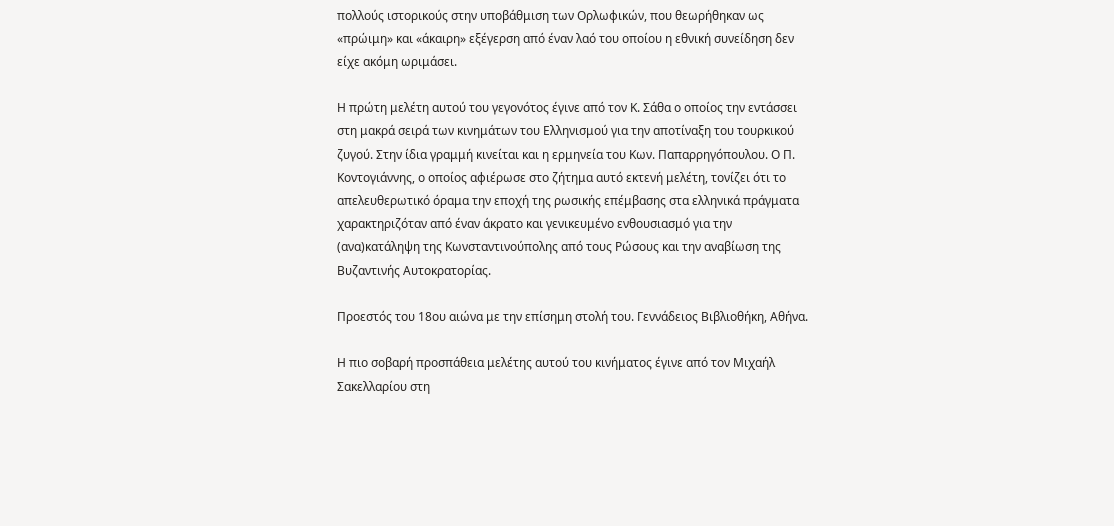πολλούς ιστορικούς στην υποβάθμιση των Ορλωφικών, που θεωρήθηκαν ως «πρώιμη» και «άκαιρη» εξέγερση από έναν λαό του οποίου η εθνική συνείδηση δεν είχε ακόμη ωριμάσει.

Η πρώτη μελέτη αυτού του γεγονότος έγινε από τον Κ. Σάθα ο οποίος την εντάσσει στη μακρά σειρά των κινημάτων του Ελληνισμού για την αποτίναξη του τουρκικού ζυγού. Στην ίδια γραμμή κινείται και η ερμηνεία του Κων. Παπαρρηγόπουλου. Ο Π. Κοντογιάννης, ο οποίος αφιέρωσε στο ζήτημα αυτό εκτενή μελέτη, τονίζει ότι το απελευθερωτικό όραμα την εποχή της ρωσικής επέμβασης στα ελληνικά πράγματα χαρακτηριζόταν από έναν άκρατο και γενικευμένο ενθουσιασμό για την (ανα)κατάληψη της Κωνσταντινούπολης από τους Ρώσους και την αναβίωση της Βυζαντινής Αυτοκρατορίας.

Προεστός του 18ου αιώνα με την επίσημη στολή του. Γεννάδειος Βιβλιοθήκη, Αθήνα.

Η πιο σοβαρή προσπάθεια μελέτης αυτού του κινήματος έγινε από τον Μιχαήλ Σακελλαρίου στη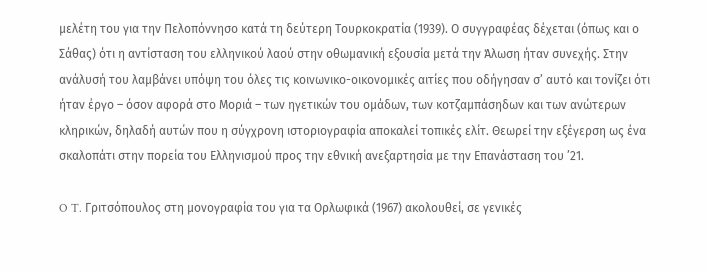μελέτη του για την Πελοπόννησο κατά τη δεύτερη Τουρκοκρατία (1939). Ο συγγραφέας δέχεται (όπως και ο Σάθας) ότι η αντίσταση του ελληνικού λαού στην οθωμανική εξουσία μετά την Άλωση ήταν συνεχής. Στην ανάλυσή του λαμβάνει υπόψη του όλες τις κοινωνικο-οικονομικές αιτίες που οδήγησαν σ’ αυτό και τονίζει ότι ήταν έργο – όσον αφορά στο Μοριά – των ηγετικών του ομάδων, των κοτζαμπάσηδων και των ανώτερων κληρικών, δηλαδή αυτών που η σύγχρονη ιστοριογραφία αποκαλεί τοπικές ελίτ. Θεωρεί την εξέγερση ως ένα σκαλοπάτι στην πορεία του Ελληνισμού προς την εθνική ανεξαρτησία με την Επανάσταση του ’21.

O T. Γριτσόπουλος στη μονογραφία του για τα Ορλωφικά (1967) ακολουθεί, σε γενικές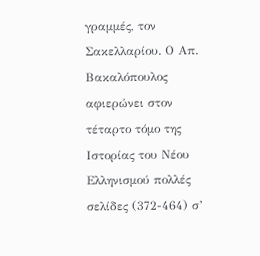γραμμές, τον Σακελλαρίου. Ο Απ. Βακαλόπουλος αφιερώνει στον τέταρτο τόμο της Ιστορίας του Νέου Ελληνισμού πολλές σελίδες (372-464) σ’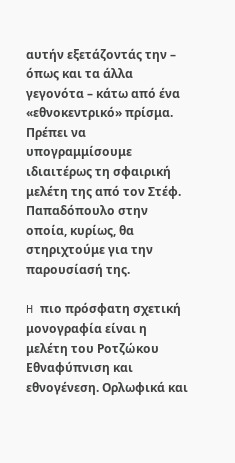αυτήν εξετάζοντάς την – όπως και τα άλλα γεγονότα – κάτω από ένα «εθνοκεντρικό» πρίσμα. Πρέπει να υπογραμμίσουμε ιδιαιτέρως τη σφαιρική μελέτη της από τον Στέφ. Παπαδόπουλο στην οποία, κυρίως, θα στηριχτούμε για την παρουσίασή της.

H πιο πρόσφατη σχετική μονογραφία είναι η μελέτη του Ροτζώκου Εθναφύπνιση και εθνογένεση. Ορλωφικά και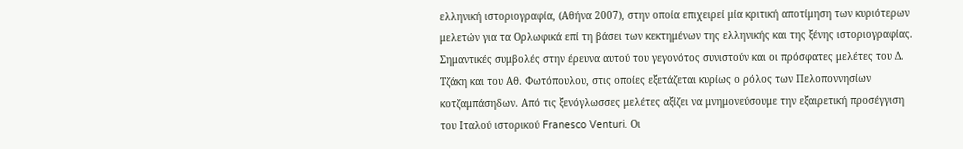ελληνική ιστοριογραφία, (Αθήνα 2007), στην οποία επιχειρεί μία κριτική αποτίμηση των κυριότερων μελετών για τα Oρλωφικά επί τη βάσει των κεκτημένων της ελληνικής και της ξένης ιστοριογραφίας. Σημαντικές συμβολές στην έρευνα αυτού του γεγονότος συνιστούν και οι πρόσφατες μελέτες του Δ. Tζάκη και του Aθ. Φωτόπουλου, στις οποίες εξετάζεται κυρίως ο ρόλος των Πελοποννησίων κοτζαμπάσηδων. Από τις ξενόγλωσσες μελέτες αξίζει να μνημονεύσουμε την εξαιρετική προσέγγιση του Ιταλού ιστορικού Franesco Venturi. Οι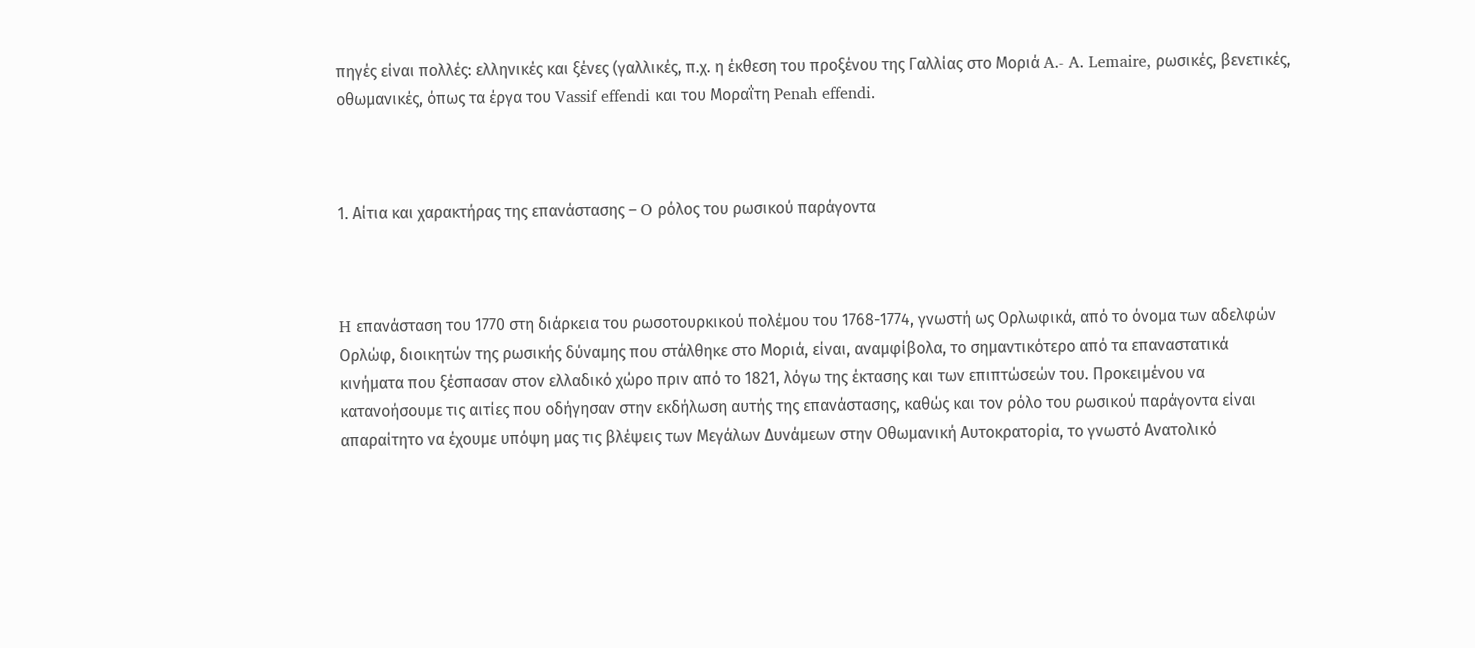πηγές είναι πολλές: ελληνικές και ξένες (γαλλικές, π.χ. η έκθεση του προξένου της Γαλλίας στο Mοριά A.- A. Lemaire, ρωσικές, βενετικές, οθωμανικές, όπως τα έργα του Vassif effendi και του Mοραΐτη Penah effendi.



1. Αίτια και χαρακτήρας της επανάστασης – O ρόλος του ρωσικού παράγοντα



H επανάσταση του 1770 στη διάρκεια του ρωσοτουρκικού πολέμου του 1768-1774, γνωστή ως Oρλωφικά, από το όνομα των αδελφών Oρλώφ, διοικητών της ρωσικής δύναμης που στάλθηκε στο Mοριά, είναι, αναμφίβολα, το σημαντικότερο από τα επαναστατικά κινήματα που ξέσπασαν στον ελλαδικό χώρο πριν από το 1821, λόγω της έκτασης και των επιπτώσεών του. Προκειμένου να κατανοήσουμε τις αιτίες που οδήγησαν στην εκδήλωση αυτής της επανάστασης, καθώς και τον ρόλο του ρωσικού παράγοντα είναι απαραίτητο να έχουμε υπόψη μας τις βλέψεις των Μεγάλων Δυνάμεων στην Οθωμανική Αυτοκρατορία, το γνωστό Aνατολικό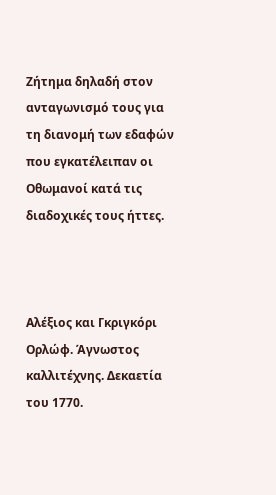Zήτημα δηλαδή στον ανταγωνισμό τους για τη διανομή των εδαφών που εγκατέλειπαν οι Οθωμανοί κατά τις διαδοχικές τους ήττες.



Αλέξιος και Γκριγκόρι Ορλώφ. Άγνωστος καλλιτέχνης. Δεκαετία του 1770.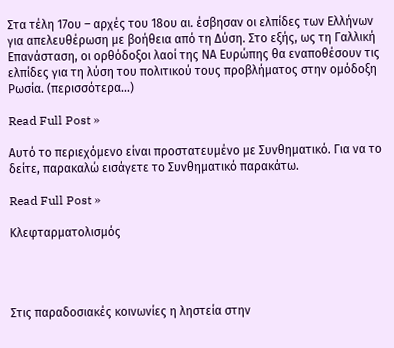Στα τέλη 17ου – αρχές του 18ου αι. έσβησαν οι ελπίδες των Ελλήνων για απελευθέρωση με βοήθεια από τη Δύση. Στο εξής, ως τη Γαλλική Επανάσταση, οι ορθόδοξοι λαοί της ΝΑ Ευρώπης θα εναποθέσουν τις ελπίδες για τη λύση του πολιτικού τους προβλήματος στην ομόδοξη Ρωσία. (περισσότερα…)

Read Full Post »

Αυτό το περιεχόμενο είναι προστατευμένο με Συνθηματικό. Για να το δείτε, παρακαλώ εισάγετε το Συνθηματικό παρακάτω.

Read Full Post »

Kλεφταρματολισμός




Στις παραδοσιακές κοινωνίες η ληστεία στην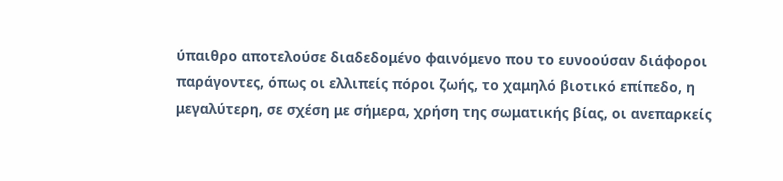ύπαιθρο αποτελούσε διαδεδομένο φαινόμενο που το ευνοούσαν διάφοροι παράγοντες, όπως οι ελλιπείς πόροι ζωής, το χαμηλό βιοτικό επίπεδο, η μεγαλύτερη, σε σχέση με σήμερα, χρήση της σωματικής βίας, οι ανεπαρκείς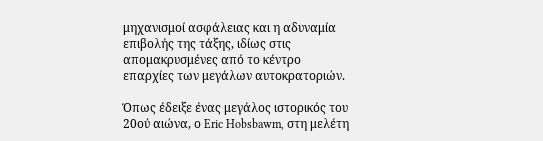μηχανισμοί ασφάλειας και η αδυναμία επιβολής της τάξης, ιδίως στις απομακρυσμένες από το κέντρο επαρχίες των μεγάλων αυτοκρατοριών.

Όπως έδειξε ένας μεγάλος ιστορικός του 20ού αιώνα, ο Eric Hobsbawm, στη μελέτη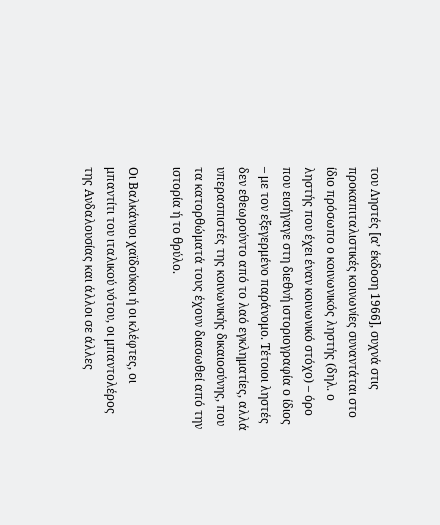του Ληστές [α’ έκδοση 1966], συχνά στις προκαπιταλιστικές κοινωνίες συναντάται στο ίδιο πρόσωπο ο κοινωνικός ληστής (δηλ. ο ληστής που έχει έναν κοινωνικό στόχο) – όρο που εισήγαγε στη διεθνή ιστοριογραφία ο ίδιος – με τον εξεγερμένο παράνομο. Τέτοιοι ληστές δεν εθεωρούντο από το λαό εγκληματίες, αλλά υπερασπιστές της κοινωνικής δικαιοσύνης, που τα κατορθώματά τους έχουν διασωθεί από την ιστορία ή το θρύλο.

Oι Βαλκάνιοι χαϊδούκοι ή οι κλέφτες, οι μπαντίτι του ιταλικού νότου, οι μπαντολέρος της Aνδαλουσίας και άλλοι σε άλλες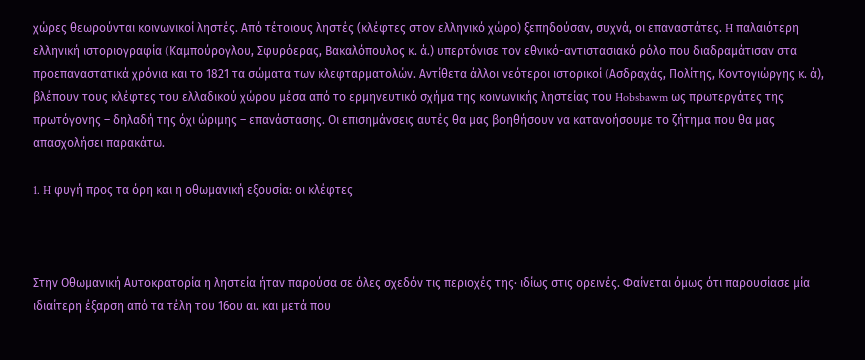χώρες θεωρούνται κοινωνικοί ληστές. Από τέτοιους ληστές (κλέφτες στον ελληνικό χώρο) ξεπηδούσαν, συχνά, οι επαναστάτες. H παλαιότερη ελληνική ιστοριογραφία (Kαμπούρογλου, Σφυρόερας, Bακαλόπουλος κ. ά.) υπερτόνισε τον εθνικό-αντιστασιακό ρόλο που διαδραμάτισαν στα προεπαναστατικά χρόνια και το 1821 τα σώματα των κλεφταρματολών. Αντίθετα άλλοι νεότεροι ιστορικοί (Aσδραχάς, Πολίτης, Kοντογιώργης κ. ά), βλέπουν τους κλέφτες του ελλαδικού χώρου μέσα από το ερμηνευτικό σχήμα της κοινωνικής ληστείας του Hobsbawm ως πρωτεργάτες της πρωτόγονης – δηλαδή της όχι ώριμης – επανάστασης. Οι επισημάνσεις αυτές θα μας βοηθήσουν να κατανοήσουμε το ζήτημα που θα μας απασχολήσει παρακάτω.

1. H φυγή προς τα όρη και η οθωμανική εξουσία: οι κλέφτες



Στην Οθωμανική Αυτοκρατορία η ληστεία ήταν παρούσα σε όλες σχεδόν τις περιοχές της· ιδίως στις ορεινές. Φαίνεται όμως ότι παρουσίασε μία ιδιαίτερη έξαρση από τα τέλη του 16ου αι. και μετά που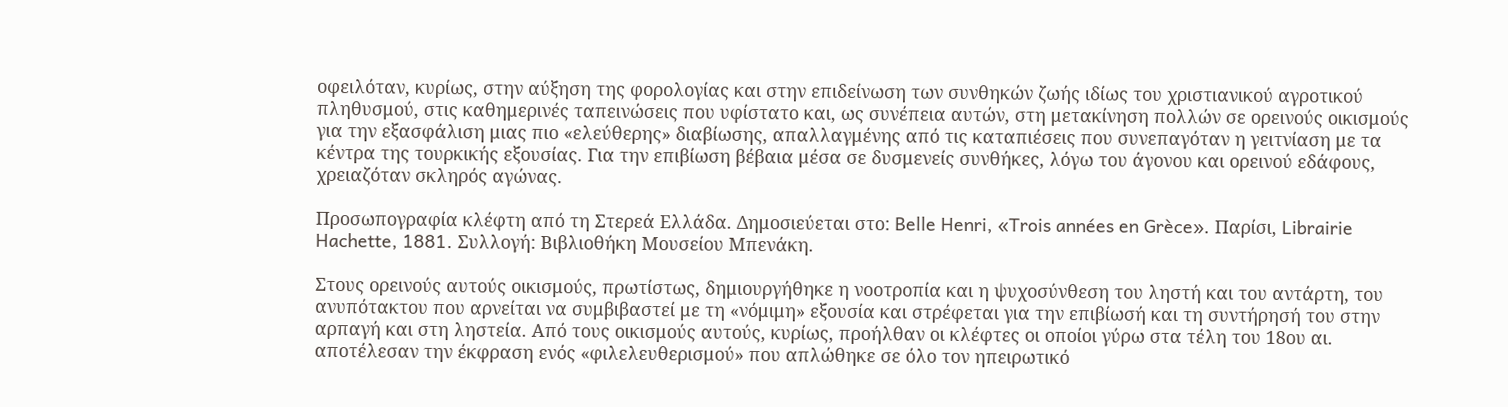οφειλόταν, κυρίως, στην αύξηση της φορολογίας και στην επιδείνωση των συνθηκών ζωής ιδίως του χριστιανικού αγροτικού πληθυσμού, στις καθημερινές ταπεινώσεις που υφίστατο και, ως συνέπεια αυτών, στη μετακίνηση πολλών σε ορεινούς οικισμούς για την εξασφάλιση μιας πιο «ελεύθερης» διαβίωσης, απαλλαγμένης από τις καταπιέσεις που συνεπαγόταν η γειτνίαση με τα κέντρα της τουρκικής εξουσίας. Για την επιβίωση βέβαια μέσα σε δυσμενείς συνθήκες, λόγω του άγονου και ορεινού εδάφους, χρειαζόταν σκληρός αγώνας.

Προσωπογραφία κλέφτη από τη Στερεά Ελλάδα. Δημοσιεύεται στο: Belle Henri, «Trois années en Grèce». Παρίσι, Librairie Hachette, 1881. Συλλογή: Βιβλιοθήκη Μουσείου Μπενάκη.

Στους ορεινούς αυτούς οικισμούς, πρωτίστως, δημιουργήθηκε η νοοτροπία και η ψυχοσύνθεση του ληστή και του αντάρτη, του ανυπότακτου που αρνείται να συμβιβαστεί με τη «νόμιμη» εξουσία και στρέφεται για την επιβίωσή και τη συντήρησή του στην αρπαγή και στη ληστεία. Από τους οικισμούς αυτούς, κυρίως, προήλθαν οι κλέφτες οι οποίοι γύρω στα τέλη του 18ου αι. αποτέλεσαν την έκφραση ενός «φιλελευθερισμού» που απλώθηκε σε όλο τον ηπειρωτικό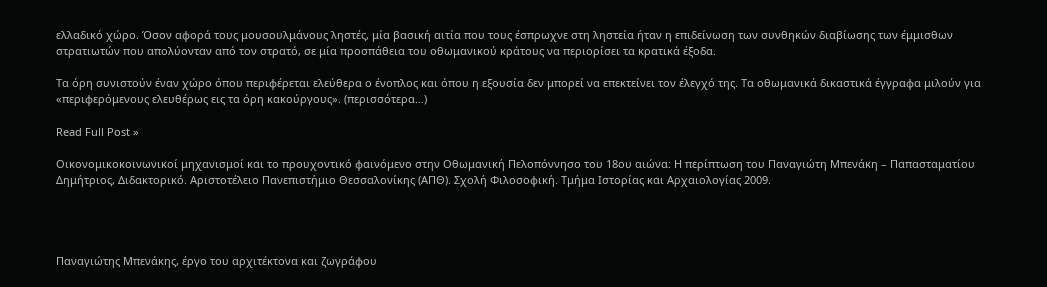ελλαδικό χώρο. Όσον αφορά τους μουσουλμάνους ληστές, μία βασική αιτία που τους έσπρωχνε στη ληστεία ήταν η επιδείνωση των συνθηκών διαβίωσης των έμμισθων στρατιωτών που απολύονταν από τον στρατό, σε μία προσπάθεια του οθωμανικού κράτους να περιορίσει τα κρατικά έξοδα.

Tα όρη συνιστούν έναν χώρο όπου περιφέρεται ελεύθερα ο ένοπλος και όπου η εξουσία δεν μπορεί να επεκτείνει τον έλεγχό της. Tα οθωμανικά δικαστικά έγγραφα μιλούν για «περιφερόμενους ελευθέρως εις τα όρη κακούργους». (περισσότερα…)

Read Full Post »

Οικονομικοκοινωνικοί μηχανισμοί και το προυχοντικό φαινόμενο στην Οθωμανική Πελοπόννησο του 18ου αιώνα: Η περίπτωση του Παναγιώτη Μπενάκη – Παπασταματίου Δημήτριος, Διδακτορικό. Αριστοτέλειο Πανεπιστήμιο Θεσσαλονίκης (ΑΠΘ). Σχολή Φιλοσοφική. Τμήμα Ιστορίας και Αρχαιολογίας 2009.




Παναγιώτης Μπενάκης, έργο του αρχιτέκτονα και ζωγράφου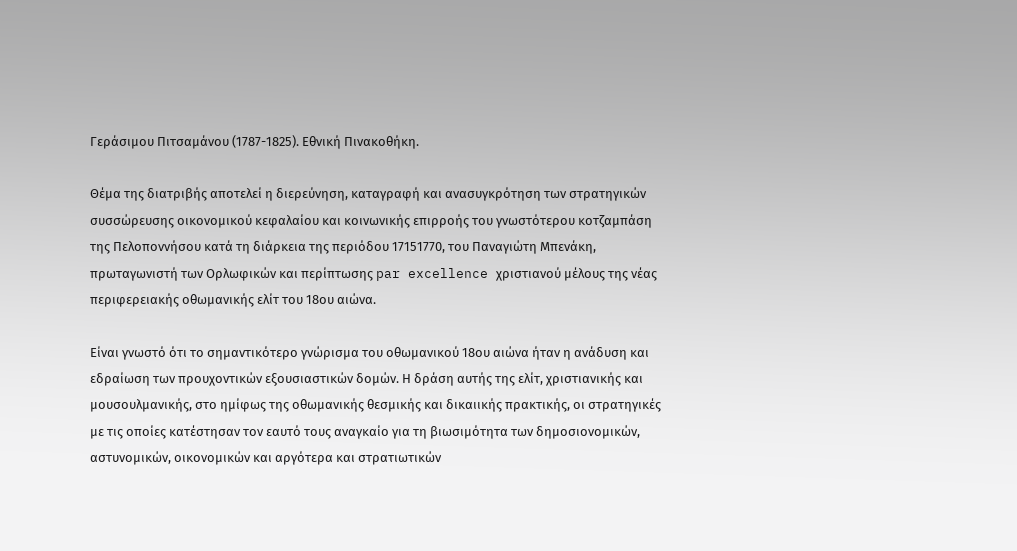Γεράσιμου Πιτσαμάνου (1787-1825). Εθνική Πινακοθήκη.

Θέμα της διατριβής αποτελεί η διερεύνηση, καταγραφή και ανασυγκρότηση των στρατηγικών συσσώρευσης οικονομικού κεφαλαίου και κοινωνικής επιρροής του γνωστότερου κοτζαμπάση της Πελοποννήσου κατά τη διάρκεια της περιόδου 17151770, του Παναγιώτη Μπενάκη, πρωταγωνιστή των Ορλωφικών και περίπτωσης par excellence χριστιανού μέλους της νέας περιφερειακής οθωμανικής ελίτ του 18ου αιώνα.

Είναι γνωστό ότι το σημαντικότερο γνώρισμα του οθωμανικού 18ου αιώνα ήταν η ανάδυση και εδραίωση των προυχοντικών εξουσιαστικών δομών. Η δράση αυτής της ελίτ, χριστιανικής και μουσουλμανικής, στο ημίφως της οθωμανικής θεσμικής και δικαιικής πρακτικής, οι στρατηγικές με τις οποίες κατέστησαν τον εαυτό τους αναγκαίο για τη βιωσιμότητα των δημοσιονομικών, αστυνομικών, οικονομικών και αργότερα και στρατιωτικών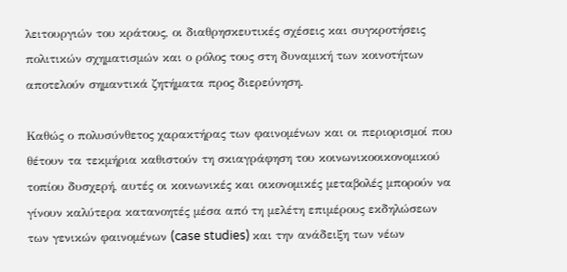λειτουργιών του κράτους, οι διαθρησκευτικές σχέσεις και συγκροτήσεις πολιτικών σχηματισμών και ο ρόλος τους στη δυναμική των κοινοτήτων αποτελούν σημαντικά ζητήματα προς διερεύνηση.

Καθώς ο πολυσύνθετος χαρακτήρας των φαινομένων και οι περιορισμοί που θέτουν τα τεκμήρια καθιστούν τη σκιαγράφηση του κοινωνικοοικονομικού τοπίου δυσχερή, αυτές οι κοινωνικές και οικονομικές μεταβολές μπορούν να γίνουν καλύτερα κατανοητές μέσα από τη μελέτη επιμέρους εκδηλώσεων των γενικών φαινομένων (case studies) και την ανάδειξη των νέων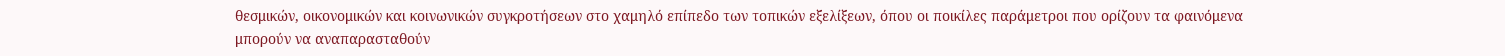θεσμικών, οικονομικών και κοινωνικών συγκροτήσεων στο χαμηλό επίπεδο των τοπικών εξελίξεων, όπου οι ποικίλες παράμετροι που ορίζουν τα φαινόμενα μπορούν να αναπαρασταθούν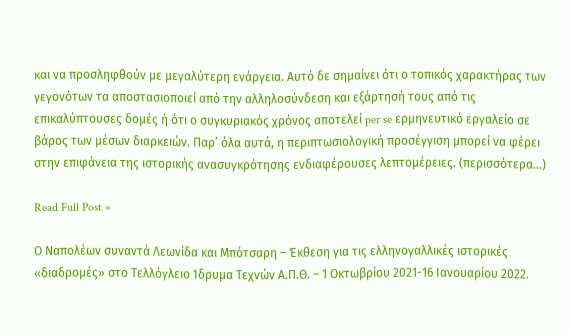και να προσληφθούν με μεγαλύτερη ενάργεια. Αυτό δε σημαίνει ότι ο τοπικός χαρακτήρας των γεγονότων τα αποστασιοποιεί από την αλληλοσύνδεση και εξάρτησή τους από τις επικαλύπτουσες δομές ή ότι ο συγκυριακός χρόνος αποτελεί per se ερμηνευτικό εργαλείο σε βάρος των μέσων διαρκειών. Παρ’ όλα αυτά, η περιπτωσιολογική προσέγγιση μπορεί να φέρει στην επιφάνεια της ιστορικής ανασυγκρότησης ενδιαφέρουσες λεπτομέρειες. (περισσότερα…)

Read Full Post »

Ο Ναπολέων συναντά Λεωνίδα και Μπότσαρη – Έκθεση για τις ελληνογαλλικές ιστορικές «διαδρομές» στο Τελλόγλειο Ίδρυμα Τεχνών Α.Π.Θ. – 1 Οκτωβρίου 2021-16 Ιανουαρίου 2022.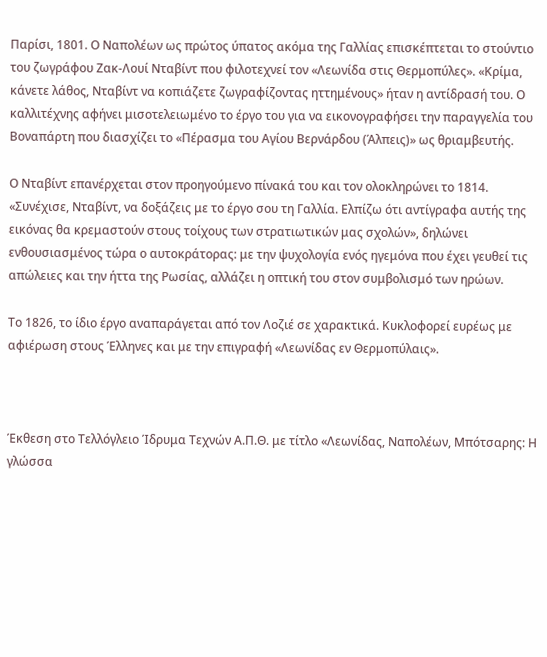Παρίσι, 1801. Ο Ναπολέων ως πρώτος ύπατος ακόμα της Γαλλίας επισκέπτεται το στούντιο του ζωγράφου Ζακ-Λουί Νταβίντ που φιλοτεχνεί τον «Λεωνίδα στις Θερμοπύλες». «Κρίμα, κάνετε λάθος, Νταβίντ να κοπιάζετε ζωγραφίζοντας ηττημένους» ήταν η αντίδρασή του. Ο καλλιτέχνης αφήνει μισοτελειωμένο το έργο του για να εικονογραφήσει την παραγγελία του Βοναπάρτη που διασχίζει το «Πέρασμα του Αγίου Βερνάρδου (Άλπεις)» ως θριαμβευτής.

Ο Νταβίντ επανέρχεται στον προηγούμενο πίνακά του και τον ολοκληρώνει το 1814. «Συνέχισε, Νταβίντ, να δοξάζεις με το έργο σου τη Γαλλία. Ελπίζω ότι αντίγραφα αυτής της εικόνας θα κρεμαστούν στους τοίχους των στρατιωτικών μας σχολών», δηλώνει ενθουσιασμένος τώρα ο αυτοκράτορας: με την ψυχολογία ενός ηγεμόνα που έχει γευθεί τις απώλειες και την ήττα της Ρωσίας, αλλάζει η οπτική του στον συμβολισμό των ηρώων.

Το 1826, το ίδιο έργο αναπαράγεται από τον Λοζιέ σε χαρακτικά. Κυκλοφορεί ευρέως με αφιέρωση στους Έλληνες και με την επιγραφή «Λεωνίδας εν Θερμοπύλαις».



Έκθεση στο Τελλόγλειο Ίδρυμα Τεχνών Α.Π.Θ. με τίτλο «Λεωνίδας, Ναπολέων, Μπότσαρης: Η γλώσσα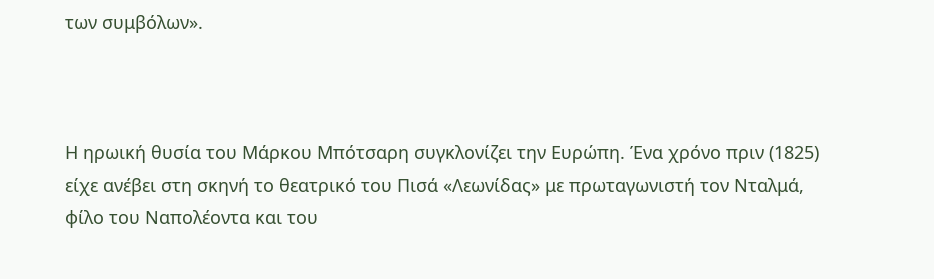των συμβόλων».



Η ηρωική θυσία του Μάρκου Μπότσαρη συγκλονίζει την Ευρώπη. Ένα χρόνο πριν (1825) είχε ανέβει στη σκηνή το θεατρικό του Πισά «Λεωνίδας» με πρωταγωνιστή τον Νταλμά, φίλο του Ναπολέοντα και του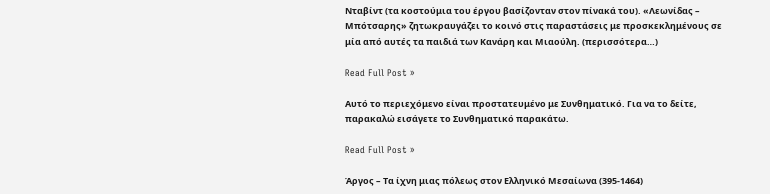Νταβίντ (τα κοστούμια του έργου βασίζονταν στον πίνακά του). «Λεωνίδας – Μπότσαρης» ζητωκραυγάζει το κοινό στις παραστάσεις με προσκεκλημένους σε μία από αυτές τα παιδιά των Κανάρη και Μιαούλη. (περισσότερα…)

Read Full Post »

Αυτό το περιεχόμενο είναι προστατευμένο με Συνθηματικό. Για να το δείτε, παρακαλώ εισάγετε το Συνθηματικό παρακάτω.

Read Full Post »

Άργος – Τα ίχνη μιας πόλεως στον Ελληνικό Μεσαίωνα (395-1464)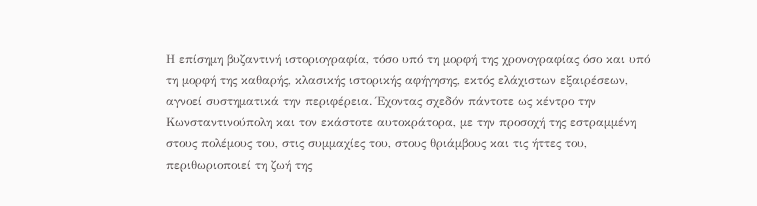Η επίσημη βυζαντινή ιστοριογραφία, τόσο υπό τη μορφή της χρονογραφίας όσο και υπό τη μορφή της καθαρής, κλασικής ιστορικής αφήγησης, εκτός ελάχιστων εξαιρέσεων, αγνοεί συστηματικά την περιφέρεια. Έχοντας σχεδόν πάντοτε ως κέντρο την Κωνσταντινούπολη και τον εκάστοτε αυτοκράτορα, με την προσοχή της εστραμμένη στους πολέμους του, στις συμμαχίες του, στους θριάμβους και τις ήττες του, περιθωριοποιεί τη ζωή της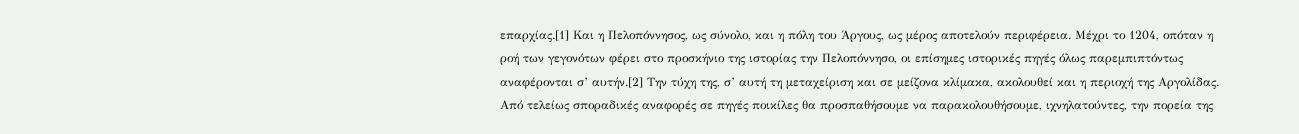επαρχίας.[1] Και η Πελοπόννησος, ως σύνολο, και η πόλη του Άργους, ως μέρος αποτελούν περιφέρεια. Μέχρι το 1204, οπόταν η ροή των γεγονότων φέρει στο προσκήνιο της ιστορίας την Πελοπόννησο, οι επίσημες ιστορικές πηγές όλως παρεμπιπτόντως αναφέρονται σ’ αυτήν.[2] Την τύχη της, σ’ αυτή τη μεταχείριση και σε μείζονα κλίμακα, ακολουθεί και η περιοχή της Αργολίδας. Από τελείως σποραδικές αναφορές σε πηγές ποικίλες θα προσπαθήσουμε να παρακολουθήσουμε, ιχνηλατούντες, την πορεία της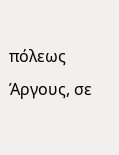πόλεως Άργους, σε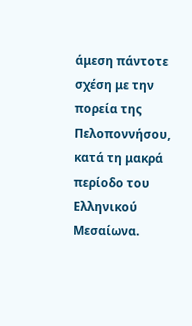άμεση πάντοτε σχέση με την πορεία της Πελοποννήσου, κατά τη μακρά περίοδο του Ελληνικού Μεσαίωνα.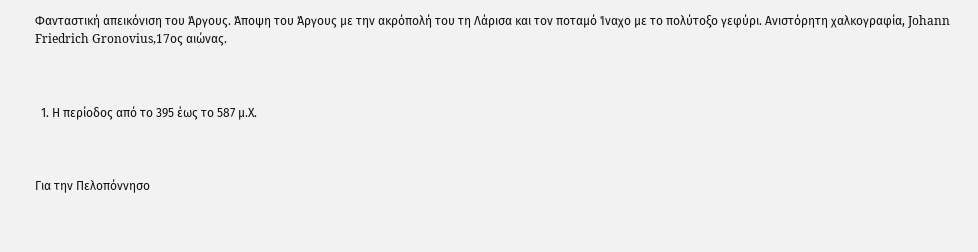Φανταστική απεικόνιση του Άργους. Άποψη του Άργους με την ακρόπολή του τη Λάρισα και τον ποταμό Ίναχο με το πολύτοξο γεφύρι. Ανιστόρητη χαλκογραφία, Johann Friedrich Gronovius,17ος αιώνας.



  1. Η περίοδος από το 395 έως το 587 μ.Χ.



Για την Πελοπόννησο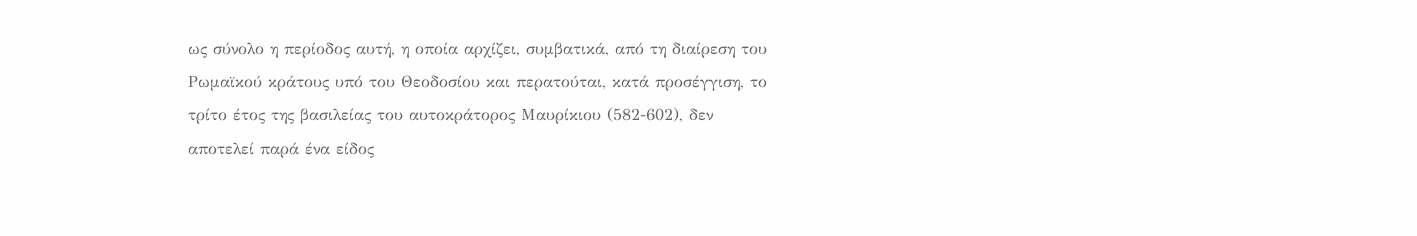ως σύνολο η περίοδος αυτή, η οποία αρχίζει, συμβατικά, από τη διαίρεση του Ρωμαϊκού κράτους υπό του Θεοδοσίου και περατούται, κατά προσέγγιση, το τρίτο έτος της βασιλείας του αυτοκράτορος Μαυρίκιου (582-602), δεν αποτελεί παρά ένα είδος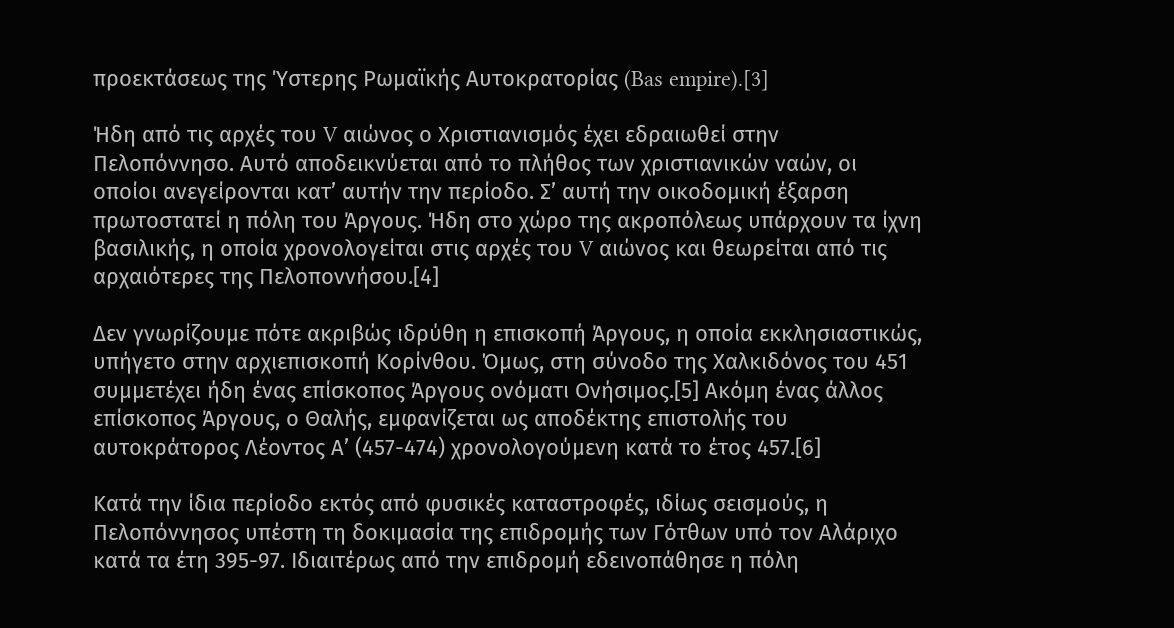προεκτάσεως της Ύστερης Ρωμαϊκής Αυτοκρατορίας (Bas empire).[3]

Ήδη από τις αρχές του V αιώνος ο Χριστιανισμός έχει εδραιωθεί στην Πελοπόννησο. Αυτό αποδεικνύεται από το πλήθος των χριστιανικών ναών, οι οποίοι ανεγείρονται κατ’ αυτήν την περίοδο. Σ’ αυτή την οικοδομική έξαρση πρωτοστατεί η πόλη του Άργους. Ήδη στο χώρο της ακροπόλεως υπάρχουν τα ίχνη βασιλικής, η οποία χρονολογείται στις αρχές του V αιώνος και θεωρείται από τις αρχαιότερες της Πελοποννήσου.[4]

Δεν γνωρίζουμε πότε ακριβώς ιδρύθη η επισκοπή Άργους, η οποία εκκλησιαστικώς, υπήγετο στην αρχιεπισκοπή Κορίνθου. Όμως, στη σύνοδο της Χαλκιδόνος του 451 συμμετέχει ήδη ένας επίσκοπος Άργους ονόματι Ονήσιμος.[5] Ακόμη ένας άλλος επίσκοπος Άργους, ο Θαλής, εμφανίζεται ως αποδέκτης επιστολής του αυτοκράτορος Λέοντος Α’ (457-474) χρονολογούμενη κατά το έτος 457.[6]

Κατά την ίδια περίοδο εκτός από φυσικές καταστροφές, ιδίως σεισμούς, η Πελοπόννησος υπέστη τη δοκιμασία της επιδρομής των Γότθων υπό τον Αλάριχο κατά τα έτη 395-97. Ιδιαιτέρως από την επιδρομή εδεινοπάθησε η πόλη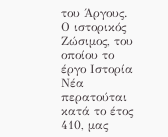του Άργους. Ο ιστορικός Ζώσιμος, του οποίου το έργο Ιστορία Νέα περατούται κατά το έτος 410, μας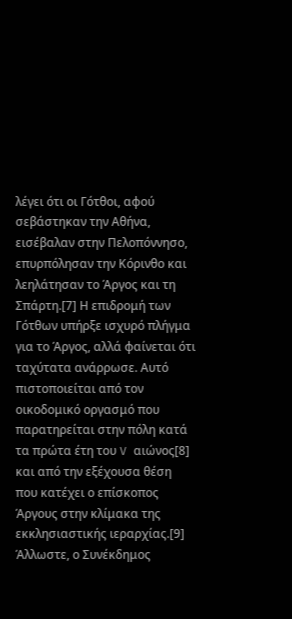λέγει ότι οι Γότθοι, αφού σεβάστηκαν την Αθήνα, εισέβαλαν στην Πελοπόννησο, επυρπόλησαν την Κόρινθο και λεηλάτησαν το Άργος και τη Σπάρτη.[7] Η επιδρομή των Γότθων υπήρξε ισχυρό πλήγμα για το Άργος, αλλά φαίνεται ότι ταχύτατα ανάρρωσε. Αυτό πιστοποιείται από τον οικοδομικό οργασμό που παρατηρείται στην πόλη κατά τα πρώτα έτη του V αιώνος[8] και από την εξέχουσα θέση που κατέχει ο επίσκοπος Άργους στην κλίμακα της εκκλησιαστικής ιεραρχίας.[9] Άλλωστε, ο Συνέκδημος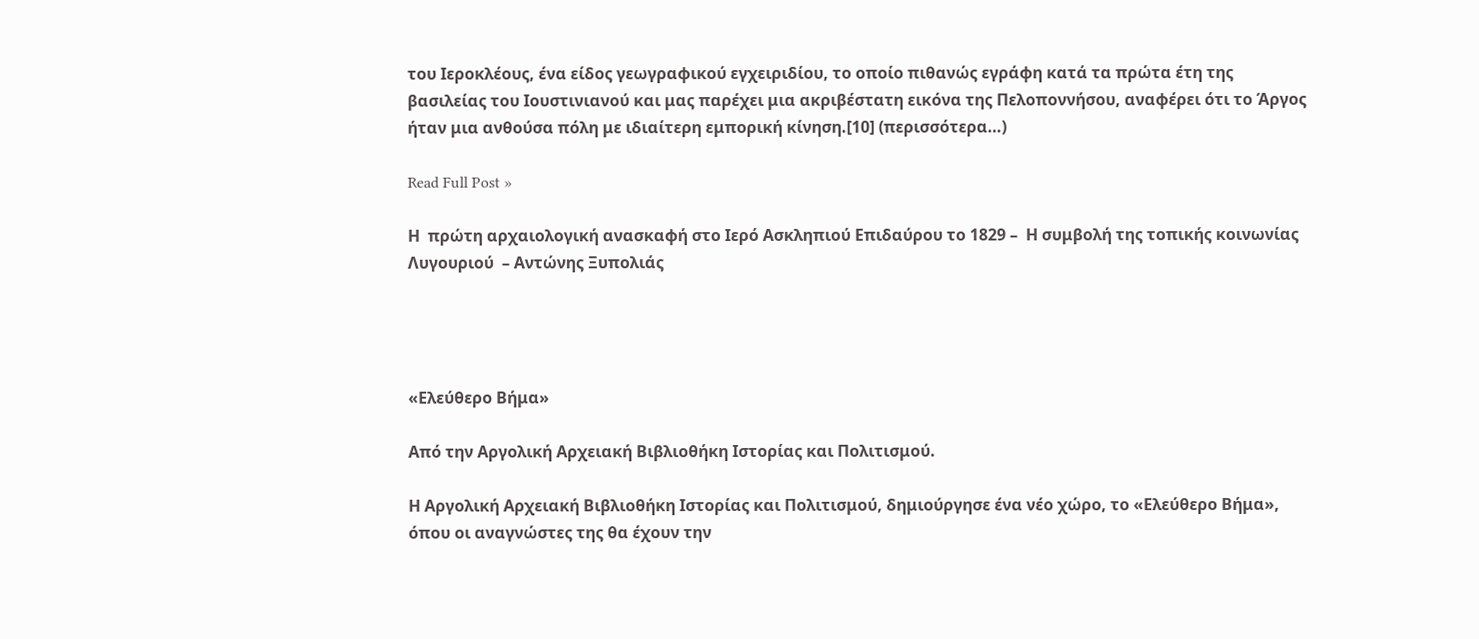του Ιεροκλέους, ένα είδος γεωγραφικού εγχειριδίου, το οποίο πιθανώς εγράφη κατά τα πρώτα έτη της βασιλείας του Ιουστινιανού και μας παρέχει μια ακριβέστατη εικόνα της Πελοποννήσου, αναφέρει ότι το Άργος ήταν μια ανθούσα πόλη με ιδιαίτερη εμπορική κίνηση.[10] (περισσότερα…)

Read Full Post »

Η  πρώτη αρχαιολογική ανασκαφή στο Ιερό Ασκληπιού Επιδαύρου το 1829 –  Η συμβολή της τοπικής κοινωνίας Λυγουριού  – Αντώνης Ξυπολιάς




«Ελεύθερο Βήμα»

Από την Αργολική Αρχειακή Βιβλιοθήκη Ιστορίας και Πολιτισμού.

Η Αργολική Αρχειακή Βιβλιοθήκη Ιστορίας και Πολιτισμού, δημιούργησε ένα νέο χώρο, το «Ελεύθερο Βήμα», όπου οι αναγνώστες της θα έχουν την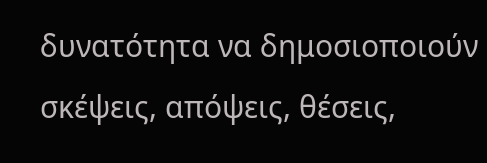δυνατότητα να δημοσιοποιούν σκέψεις, απόψεις, θέσεις,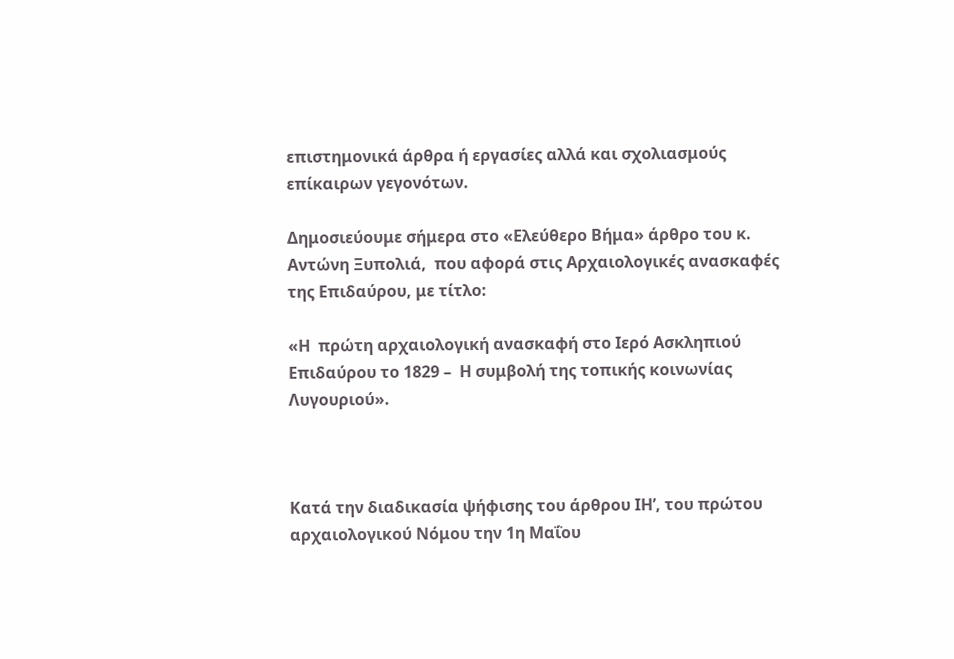επιστημονικά άρθρα ή εργασίες αλλά και σχολιασμούς επίκαιρων γεγονότων.

Δημοσιεύουμε σήμερα στο «Ελεύθερο Βήμα» άρθρο του κ.  Αντώνη Ξυπολιά,  που αφορά στις Αρχαιολογικές ανασκαφές της Επιδαύρου, με τίτλο:

«Η  πρώτη αρχαιολογική ανασκαφή στο Ιερό Ασκληπιού Επιδαύρου το 1829 –  Η συμβολή της τοπικής κοινωνίας Λυγουριού».



Κατά την διαδικασία ψήφισης του άρθρου ΙΗ’, του πρώτου αρχαιολογικού Νόμου την 1η Μαΐου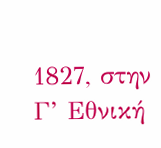1827, στην Γ’ Εθνική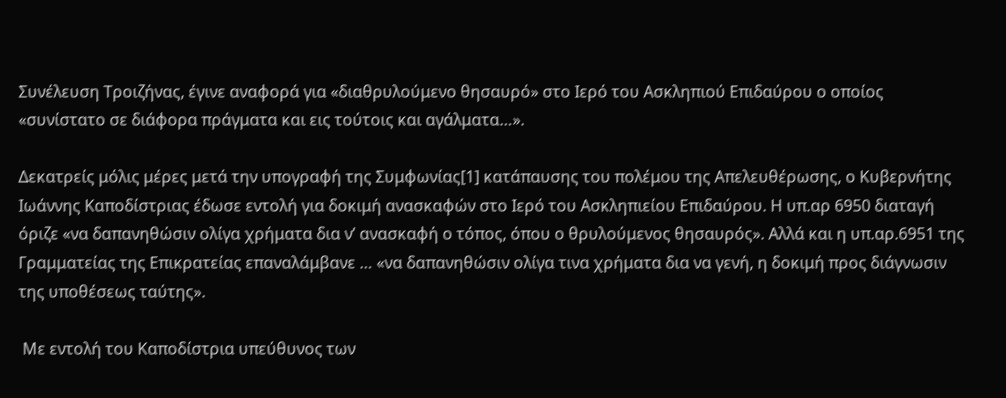Συνέλευση Τροιζήνας, έγινε αναφορά για «διαθρυλούμενο θησαυρό» στο Ιερό του Ασκληπιού Επιδαύρου ο οποίος «συνίστατο σε διάφορα πράγματα και εις τούτοις και αγάλματα…».

Δεκατρείς μόλις μέρες μετά την υπογραφή της Συμφωνίας[1] κατάπαυσης του πολέμου της Απελευθέρωσης, ο Κυβερνήτης Ιωάννης Καποδίστριας έδωσε εντολή για δοκιμή ανασκαφών στο Ιερό του Ασκληπιείου Επιδαύρου. Η υπ.αρ 6950 διαταγή όριζε «να δαπανηθώσιν ολίγα χρήματα δια ν’ ανασκαφή ο τόπος, όπου ο θρυλούμενος θησαυρός». Αλλά και η υπ.αρ.6951 της Γραμματείας της Επικρατείας επαναλάμβανε … «να δαπανηθώσιν ολίγα τινα χρήματα δια να γενή, η δοκιμή προς διάγνωσιν της υποθέσεως ταύτης».

 Με εντολή του Καποδίστρια υπεύθυνος των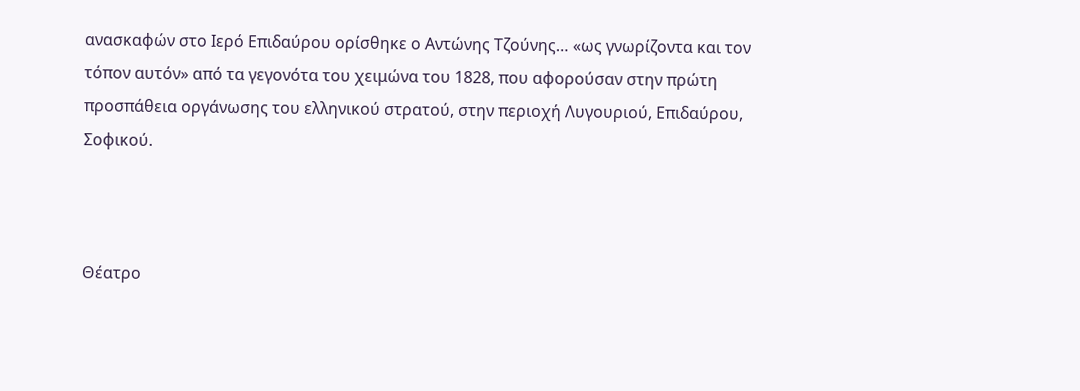ανασκαφών στο Ιερό Επιδαύρου ορίσθηκε ο Αντώνης Τζούνης… «ως γνωρίζοντα και τον τόπον αυτόν» από τα γεγονότα του χειμώνα του 1828, που αφορούσαν στην πρώτη προσπάθεια οργάνωσης του ελληνικού στρατού, στην περιοχή Λυγουριού, Επιδαύρου, Σοφικού.



Θέατρο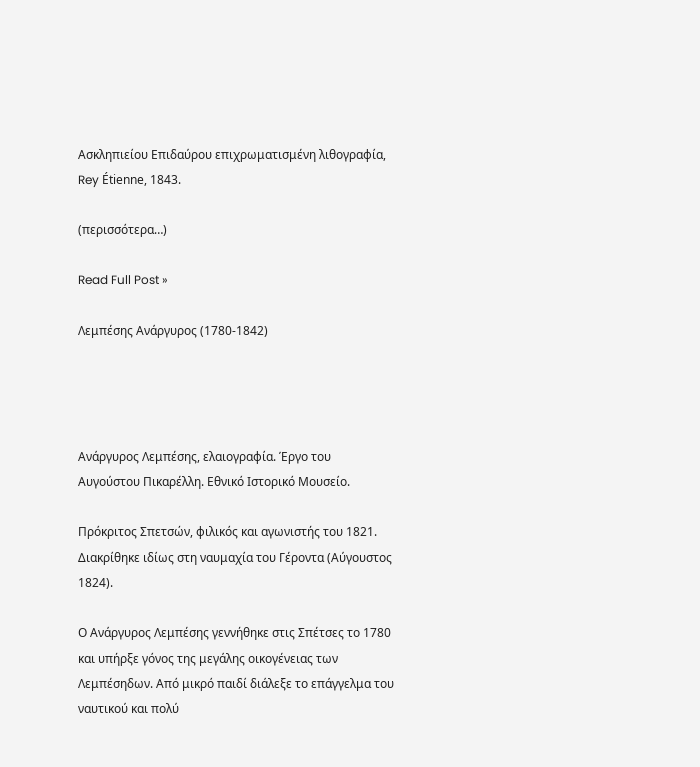Ασκληπιείου Επιδαύρου επιχρωματισμένη λιθογραφία, Rey Étienne, 1843.

(περισσότερα…)

Read Full Post »

Λεμπέσης Ανάργυρος (1780-1842)




Ανάργυρος Λεμπέσης, ελαιογραφία. Έργο του Αυγούστου Πικαρέλλη. Εθνικό Ιστορικό Μουσείο.

Πρόκριτος Σπετσών, φιλικός και αγωνιστής του 1821. Διακρίθηκε ιδίως στη ναυμαχία του Γέροντα (Αύγουστος 1824).

Ο Ανάργυρος Λεμπέσης γεννήθηκε στις Σπέτσες το 1780 και υπήρξε γόνος της μεγάλης οικογένειας των Λεμπέσηδων. Από μικρό παιδί διάλεξε το επάγγελμα του ναυτικού και πολύ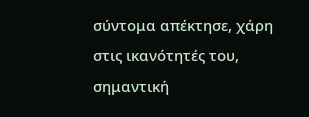σύντομα απέκτησε, χάρη στις ικανότητές του, σημαντική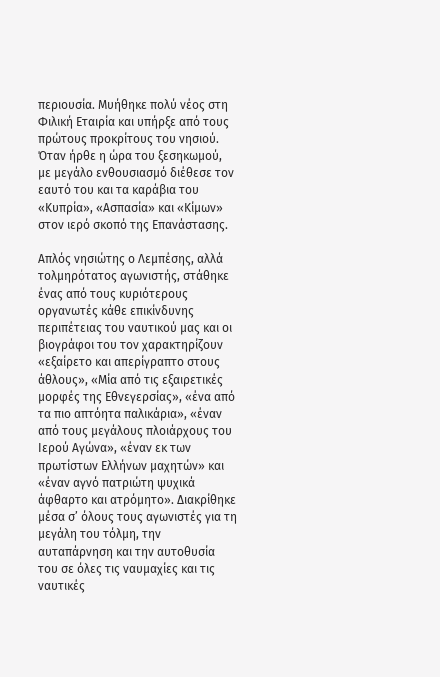περιουσία. Μυήθηκε πολύ νέος στη Φιλική Εταιρία και υπήρξε από τους πρώτους προκρίτους του νησιού. Όταν ήρθε η ώρα του ξεσηκωμού, με μεγάλο ενθουσιασμό διέθεσε τον εαυτό του και τα καράβια του «Κυπρία», «Ασπασία» και «Κίμων» στον ιερό σκοπό της Επανάστασης.

Απλός νησιώτης ο Λεμπέσης, αλλά τολμηρότατος αγωνιστής, στάθηκε ένας από τους κυριότερους οργανωτές κάθε επικίνδυνης περιπέτειας του ναυτικού μας και οι βιογράφοι του τον χαρακτηρίζουν «εξαίρετο και απερίγραπτο στους άθλους», «Μία από τις εξαιρετικές μορφές της Εθνεγερσίας», «ένα από τα πιο απτόητα παλικάρια», «έναν από τους μεγάλους πλοιάρχους του Ιερού Αγώνα», «έναν εκ των πρωτίστων Ελλήνων μαχητών» και «έναν αγνό πατριώτη ψυχικά άφθαρτο και ατρόμητο». Διακρίθηκε μέσα σ’ όλους τους αγωνιστές για τη μεγάλη του τόλμη, την αυταπάρνηση και την αυτοθυσία του σε όλες τις ναυμαχίες και τις ναυτικές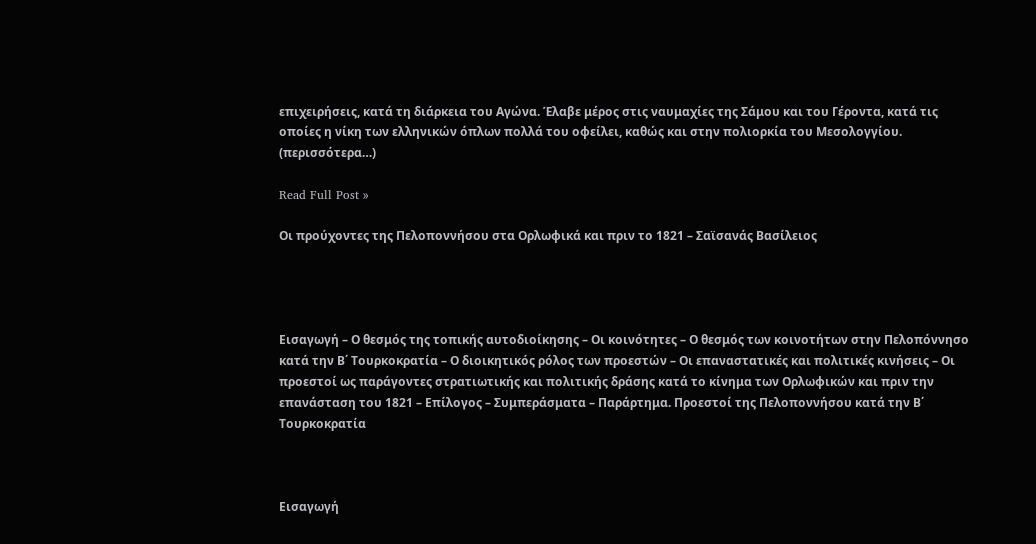επιχειρήσεις, κατά τη διάρκεια του Αγώνα. Έλαβε μέρος στις ναυμαχίες της Σάμου και του Γέροντα, κατά τις οποίες η νίκη των ελληνικών όπλων πολλά του οφείλει, καθώς και στην πολιορκία του Μεσολογγίου. (περισσότερα…)

Read Full Post »

Οι προύχοντες της Πελοποννήσου στα Ορλωφικά και πριν το 1821 – Σαϊσανάς Βασίλειος




Εισαγωγή – Ο θεσμός της τοπικής αυτοδιοίκησης – Οι κοινότητες – Ο θεσμός των κοινοτήτων στην Πελοπόννησο κατά την Β΄ Τουρκοκρατία – Ο διοικητικός ρόλος των προεστών – Οι επαναστατικές και πολιτικές κινήσεις – Οι προεστοί ως παράγοντες στρατιωτικής και πολιτικής δράσης κατά το κίνημα των Ορλωφικών και πριν την επανάσταση του 1821 – Επίλογος – Συμπεράσματα – Παράρτημα. Προεστοί της Πελοποννήσου κατά την Β΄ Τουρκοκρατία



Εισαγωγή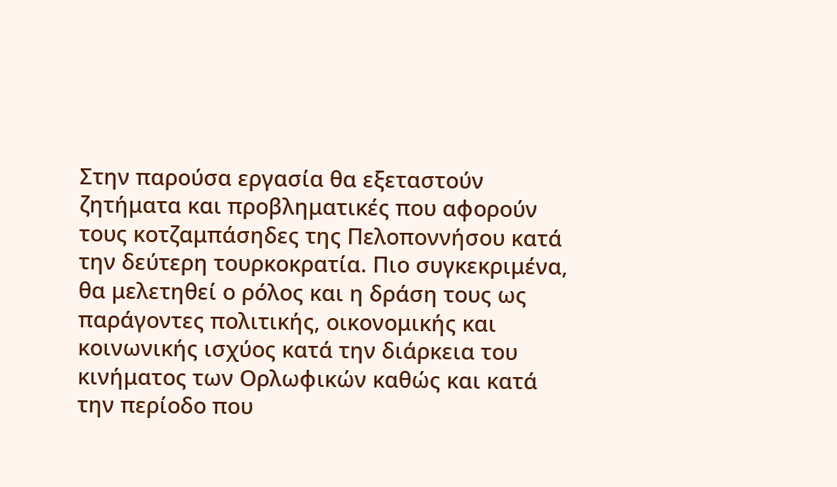Στην παρούσα εργασία θα εξεταστούν ζητήματα και προβληματικές που αφορούν τους κοτζαμπάσηδες της Πελοποννήσου κατά την δεύτερη τουρκοκρατία. Πιο συγκεκριμένα, θα μελετηθεί ο ρόλος και η δράση τους ως παράγοντες πολιτικής, οικονομικής και κοινωνικής ισχύος κατά την διάρκεια του κινήματος των Ορλωφικών καθώς και κατά την περίοδο που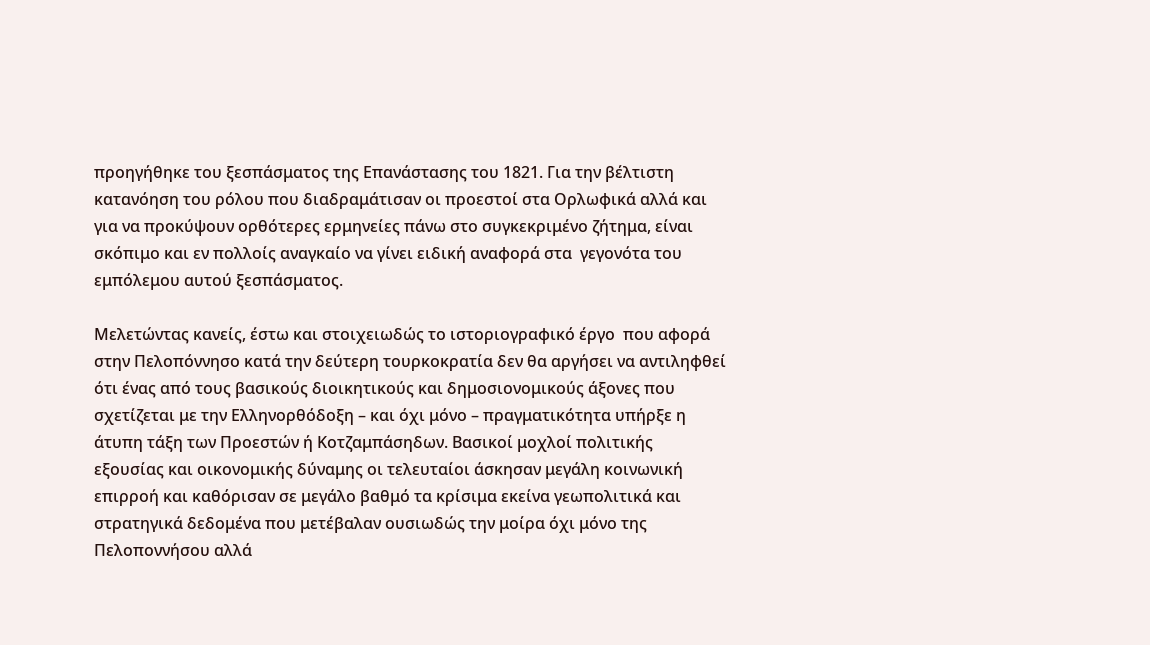προηγήθηκε του ξεσπάσματος της Επανάστασης του 1821. Για την βέλτιστη κατανόηση του ρόλου που διαδραμάτισαν οι προεστοί στα Ορλωφικά αλλά και για να προκύψουν ορθότερες ερμηνείες πάνω στο συγκεκριμένο ζήτημα, είναι σκόπιμο και εν πολλοίς αναγκαίο να γίνει ειδική αναφορά στα  γεγονότα του εμπόλεμου αυτού ξεσπάσματος.

Μελετώντας κανείς, έστω και στοιχειωδώς το ιστοριογραφικό έργο  που αφορά στην Πελοπόννησο κατά την δεύτερη τουρκοκρατία δεν θα αργήσει να αντιληφθεί ότι ένας από τους βασικούς διοικητικούς και δημοσιονομικούς άξονες που σχετίζεται με την Ελληνορθόδοξη – και όχι μόνο – πραγματικότητα υπήρξε η άτυπη τάξη των Προεστών ή Κοτζαμπάσηδων. Βασικοί μοχλοί πολιτικής εξουσίας και οικονομικής δύναμης οι τελευταίοι άσκησαν μεγάλη κοινωνική επιρροή και καθόρισαν σε μεγάλο βαθμό τα κρίσιμα εκείνα γεωπολιτικά και στρατηγικά δεδομένα που μετέβαλαν ουσιωδώς την μοίρα όχι μόνο της Πελοποννήσου αλλά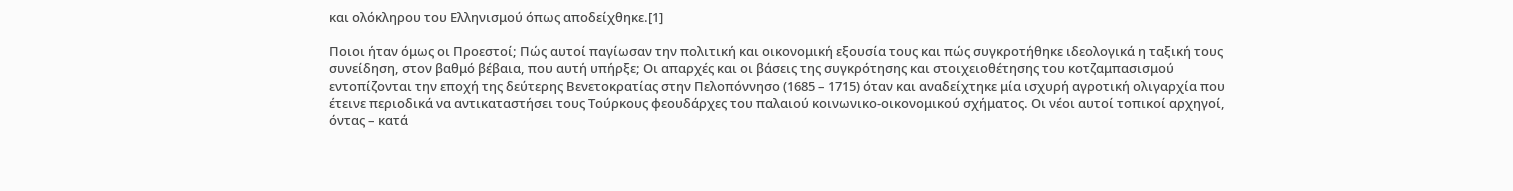και ολόκληρου του Ελληνισμού όπως αποδείχθηκε.[1]

Ποιοι ήταν όμως οι Προεστοί; Πώς αυτοί παγίωσαν την πολιτική και οικονομική εξουσία τους και πώς συγκροτήθηκε ιδεολογικά η ταξική τους συνείδηση, στον βαθμό βέβαια, που αυτή υπήρξε; Οι απαρχές και οι βάσεις της συγκρότησης και στοιχειοθέτησης του κοτζαμπασισμού εντοπίζονται την εποχή της δεύτερης Βενετοκρατίας στην Πελοπόννησο (1685 – 1715) όταν και αναδείχτηκε μία ισχυρή αγροτική ολιγαρχία που έτεινε περιοδικά να αντικαταστήσει τους Τούρκους φεουδάρχες του παλαιού κοινωνικο-οικονομικού σχήματος. Οι νέοι αυτοί τοπικοί αρχηγοί, όντας – κατά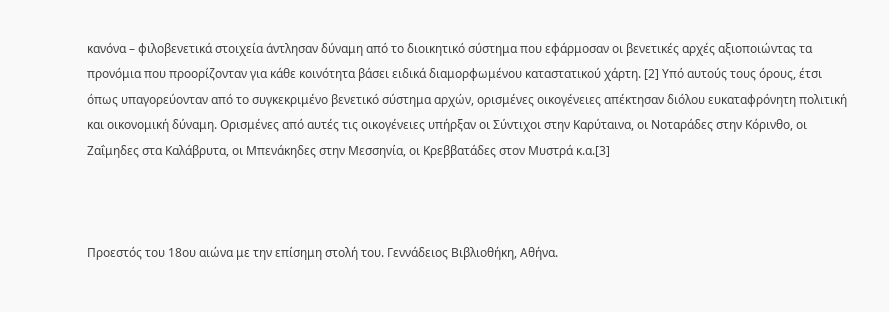κανόνα – φιλοβενετικά στοιχεία άντλησαν δύναμη από το διοικητικό σύστημα που εφάρμοσαν οι βενετικές αρχές αξιοποιώντας τα προνόμια που προορίζονταν για κάθε κοινότητα βάσει ειδικά διαμορφωμένου καταστατικού χάρτη. [2] Υπό αυτούς τους όρους, έτσι όπως υπαγορεύονταν από το συγκεκριμένο βενετικό σύστημα αρχών, ορισμένες οικογένειες απέκτησαν διόλου ευκαταφρόνητη πολιτική και οικονομική δύναμη. Ορισμένες από αυτές τις οικογένειες υπήρξαν οι Σύντιχοι στην Καρύταινα, οι Νοταράδες στην Κόρινθο, οι Ζαΐμηδες στα Καλάβρυτα, οι Μπενάκηδες στην Μεσσηνία, οι Κρεββατάδες στον Μυστρά κ.α.[3]



Προεστός του 18ου αιώνα με την επίσημη στολή του. Γεννάδειος Βιβλιοθήκη, Αθήνα.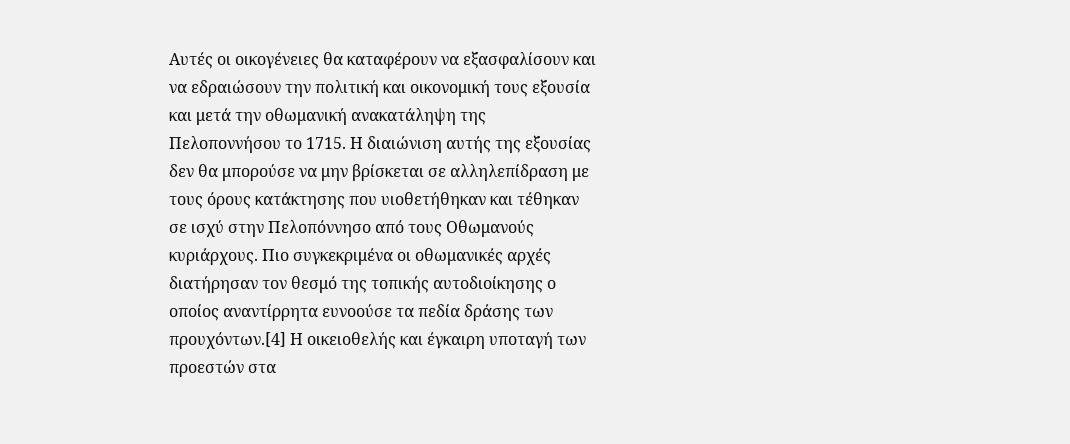Αυτές οι οικογένειες θα καταφέρουν να εξασφαλίσουν και να εδραιώσουν την πολιτική και οικονομική τους εξουσία και μετά την οθωμανική ανακατάληψη της Πελοποννήσου το 1715. Η διαιώνιση αυτής της εξουσίας δεν θα μπορούσε να μην βρίσκεται σε αλληλεπίδραση με τους όρους κατάκτησης που υιοθετήθηκαν και τέθηκαν σε ισχύ στην Πελοπόννησο από τους Οθωμανούς κυριάρχους. Πιο συγκεκριμένα οι οθωμανικές αρχές διατήρησαν τον θεσμό της τοπικής αυτοδιοίκησης ο οποίος αναντίρρητα ευνοούσε τα πεδία δράσης των προυχόντων.[4] Η οικειοθελής και έγκαιρη υποταγή των προεστών στα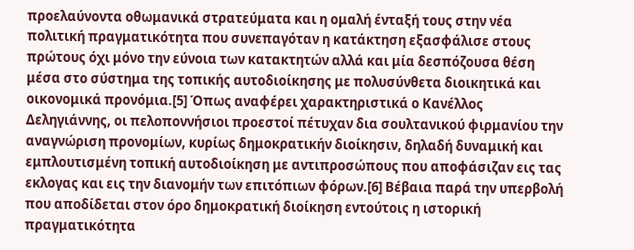προελαύνοντα οθωμανικά στρατεύματα και η ομαλή ένταξή τους στην νέα πολιτική πραγματικότητα που συνεπαγόταν η κατάκτηση εξασφάλισε στους πρώτους όχι μόνο την εύνοια των κατακτητών αλλά και μία δεσπόζουσα θέση μέσα στο σύστημα της τοπικής αυτοδιοίκησης με πολυσύνθετα διοικητικά και οικονομικά προνόμια.[5] Όπως αναφέρει χαρακτηριστικά ο Κανέλλος Δεληγιάννης, οι πελοποννήσιοι προεστοί πέτυχαν δια σουλτανικού φιρμανίου την αναγνώριση προνομίων, κυρίως δημοκρατικήν διοίκησιν, δηλαδή δυναμική και εμπλουτισμένη τοπική αυτοδιοίκηση με αντιπροσώπους που αποφάσιζαν εις τας εκλογας και εις την διανομήν των επιτόπιων φόρων.[6] Βέβαια παρά την υπερβολή που αποδίδεται στον όρο δημοκρατική διοίκηση εντούτοις η ιστορική πραγματικότητα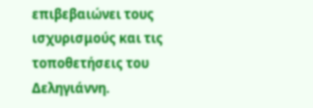επιβεβαιώνει τους ισχυρισμούς και τις τοποθετήσεις του Δεληγιάννη.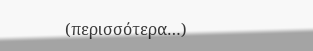(περισσότερα…)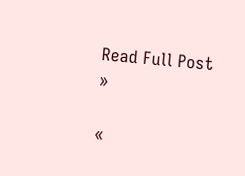Read Full Post »

«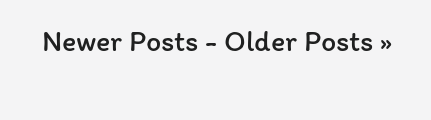Newer Posts - Older Posts »